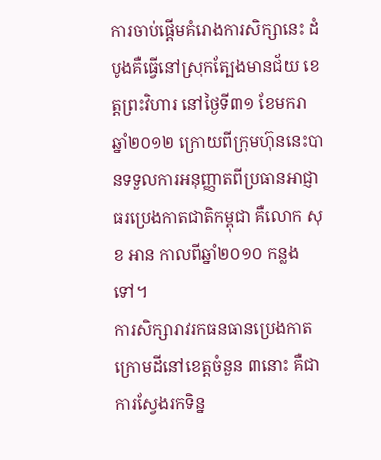ការចាប់ផ្ដើមគំរោងការសិក្សានេះ ដំបូងគឺធ្វើនៅស្រុកត្បែងមានជ័យ ខេត្តព្រះវិហារ នៅថ្ងៃទី៣១ ខែមករា ឆ្នាំ២០១២ ក្រោយពីក្រុមហ៊ុននេះបានទទួលការអនុញ្ញាតពីប្រធានអាជ្ញាធរប្រេងកាតជាតិកម្ពុជា គឺលោក សុខ អាន កាលពីឆ្នាំ២០១០ កន្លងទៅ។
ការសិក្សារាវរកធនធានប្រេងកាតក្រោមដីនៅខេត្តចំនួន ៣នោះ គឺជាការស្វែងរកទិន្ន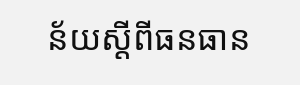ន័យស្ដីពីធនធាន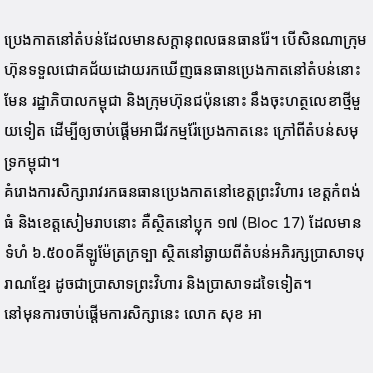ប្រេងកាតនៅតំបន់ដែលមានសក្ដានុពលធនធានរ៉ែ។ បើសិនណាក្រុមហ៊ុនទទួលជោគជ័យដោយរកឃើញធនធានប្រេងកាតនៅតំបន់នោះមែន រដ្ឋាភិបាលកម្ពុជា និងក្រុមហ៊ុនជប៉ុននោះ នឹងចុះហត្ថលេខាថ្មីមួយទៀត ដើម្បីឲ្យចាប់ផ្ដើមអាជីវកម្មរ៉ែប្រេងកាតនេះ ក្រៅពីតំបន់សមុទ្រកម្ពុជា។
គំរោងការសិក្សារាវរកធនធានប្រេងកាតនៅខេត្តព្រះវិហារ ខេត្តកំពង់ធំ និងខេត្តសៀមរាបនោះ គឺស្ថិតនៅប្លុក ១៧ (Bloc 17) ដែលមានទំហំ ៦.៥០០គីឡូម៉ែត្រក្រទ្បា ស្ថិតនៅឆ្ងាយពីតំបន់អភិរក្សប្រាសាទបុរាណខ្មែរ ដូចជាប្រាសាទព្រះវិហារ និងប្រាសាទដទៃទៀត។
នៅមុនការចាប់ផ្ដើមការសិក្សានេះ លោក សុខ អា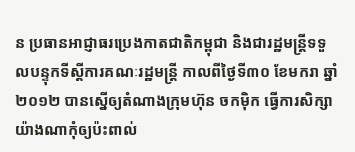ន ប្រធានអាជ្ញាធរប្រេងកាតជាតិកម្ពុជា និងជារដ្ឋមន្ត្រីទទួលបន្ទុកទីស្ដីការគណៈរដ្ឋមន្ត្រី កាលពីថ្ងៃទី៣០ ខែមករា ឆ្នាំ២០១២ បានស្នើឲ្យតំណាងក្រុមហ៊ុន ចកម៉ិក ធ្វើការសិក្សាយ៉ាងណាកុំឲ្យប៉ះពាល់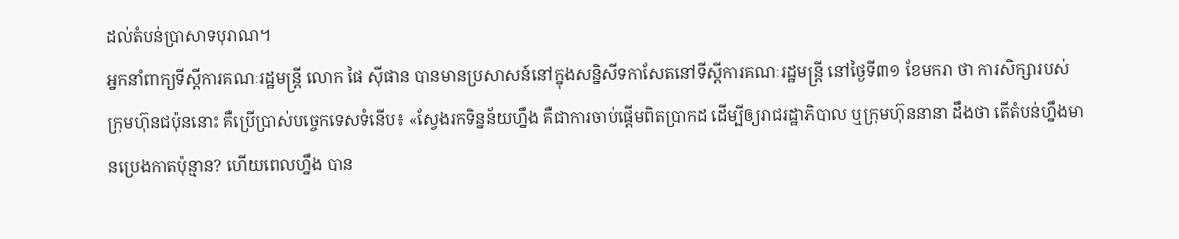ដល់តំបន់ប្រាសាទបុរាណ។
អ្នកនាំពាក្យទីស្ដីការគណៈរដ្ឋមន្ត្រី លោក ផៃ ស៊ីផាន បានមានប្រសាសន៍នៅក្នុងសន្និសីទកាសែតនៅទីស្ដីការគណៈរដ្ឋមន្ត្រី នៅថ្ងៃទី៣១ ខែមករា ថា ការសិក្សារបស់ក្រុមហ៊ុនជប៉ុននោះ គឺប្រើប្រាស់បច្ចេកទេសទំនើប៖ «ស្វែងរកទិន្នន័យហ្នឹង គឺជាការចាប់ផ្ដើមពិតប្រាកដ ដើម្បីឲ្យរាជរដ្ឋាភិបាល ឬក្រុមហ៊ុននានា ដឹងថា តើតំបន់ហ្នឹងមានប្រេងកាតប៉ុន្មាន? ហើយពេលហ្នឹង បាន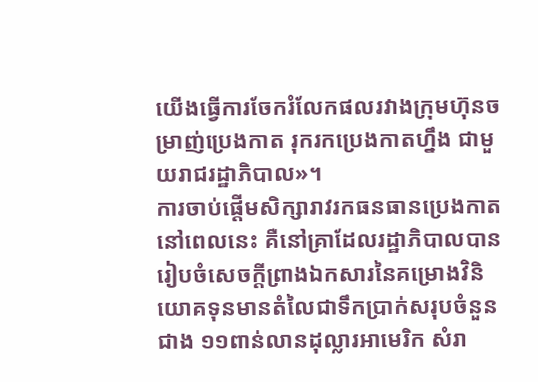យើងធ្វើការចែករំលែកផលរវាងក្រុមហ៊ុនចម្រាញ់ប្រេងកាត រុករកប្រេងកាតហ្នឹង ជាមួយរាជរដ្ឋាភិបាល»។
ការចាប់ផ្ដើមសិក្សារាវរកធនធានប្រេងកាតនៅពេលនេះ គឺនៅគ្រាដែលរដ្ឋាភិបាលបានរៀបចំសេចក្ដីព្រាងឯកសារនៃគម្រោងវិនិយោគទុនមានតំលៃជាទឹកប្រាក់សរុបចំនួនជាង ១១ពាន់លានដុល្លារអាមេរិក សំរា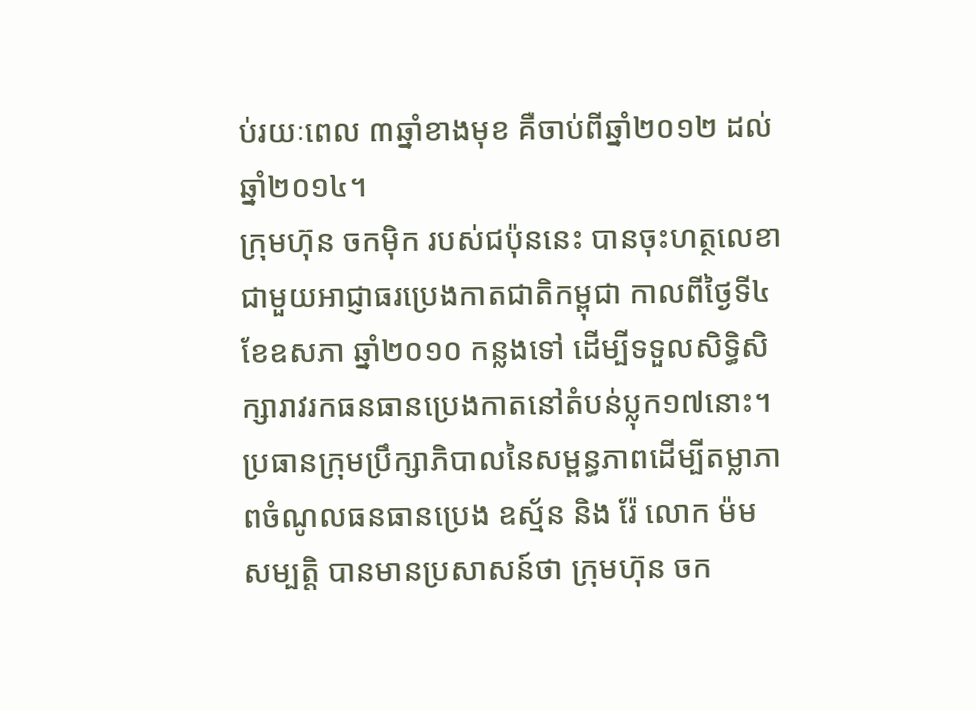ប់រយៈពេល ៣ឆ្នាំខាងមុខ គឺចាប់ពីឆ្នាំ២០១២ ដល់ឆ្នាំ២០១៤។
ក្រុមហ៊ុន ចកម៉ិក របស់ជប៉ុននេះ បានចុះហត្ថលេខាជាមួយអាជ្ញាធរប្រេងកាតជាតិកម្ពុជា កាលពីថ្ងៃទី៤ ខែឧសភា ឆ្នាំ២០១០ កន្លងទៅ ដើម្បីទទួលសិទ្ធិសិក្សារាវរកធនធានប្រេងកាតនៅតំបន់ប្លុក១៧នោះ។
ប្រធានក្រុមប្រឹក្សាភិបាលនៃសម្ពន្ធភាពដើម្បីតម្លាភាពចំណូលធនធានប្រេង ឧស្ម័ន និង រ៉ែ លោក ម៉ម សម្បត្តិ បានមានប្រសាសន៍ថា ក្រុមហ៊ុន ចក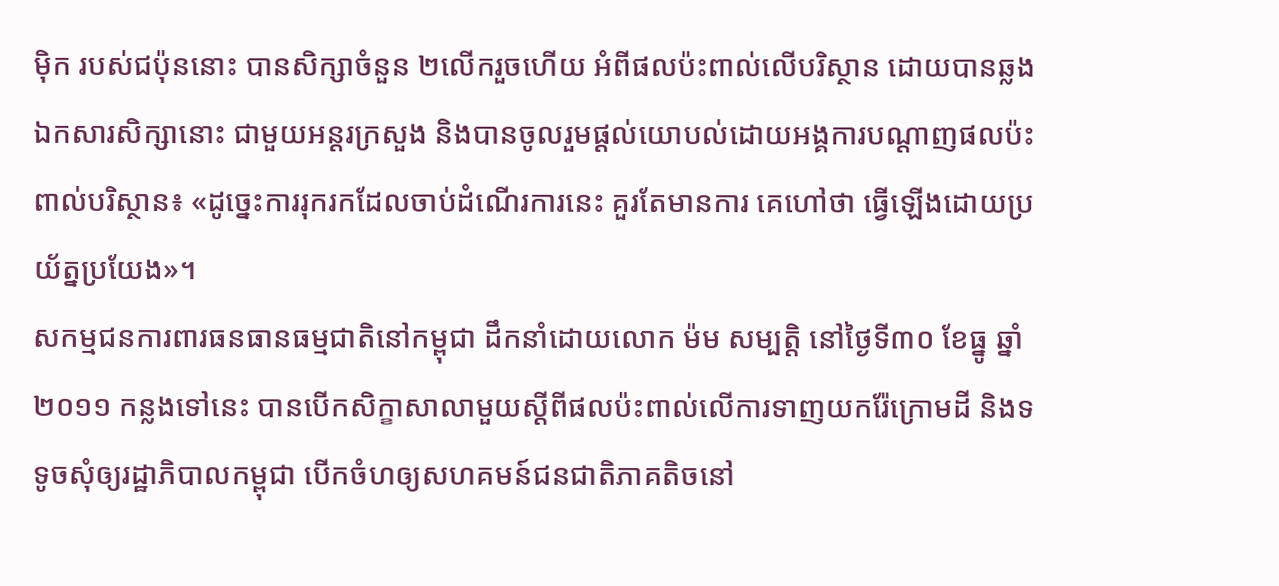ម៉ិក របស់ជប៉ុននោះ បានសិក្សាចំនួន ២លើករួចហើយ អំពីផលប៉ះពាល់លើបរិស្ថាន ដោយបានឆ្លងឯកសារសិក្សានោះ ជាមួយអន្តរក្រសួង និងបានចូលរួមផ្ដល់យោបល់ដោយអង្គការបណ្ដាញផលប៉ះពាល់បរិស្ថាន៖ «ដូច្នេះការរុករកដែលចាប់ដំណើរការនេះ គួរតែមានការ គេហៅថា ធ្វើឡើងដោយប្រយ័ត្នប្រយែង»។
សកម្មជនការពារធនធានធម្មជាតិនៅកម្ពុជា ដឹកនាំដោយលោក ម៉ម សម្បត្តិ នៅថ្ងៃទី៣០ ខែធ្នូ ឆ្នាំ២០១១ កន្លងទៅនេះ បានបើកសិក្ខាសាលាមួយស្ដីពីផលប៉ះពាល់លើការទាញយករ៉ែក្រោមដី និងទទូចសុំឲ្យរដ្ឋាភិបាលកម្ពុជា បើកចំហឲ្យសហគមន៍ជនជាតិភាគតិចនៅ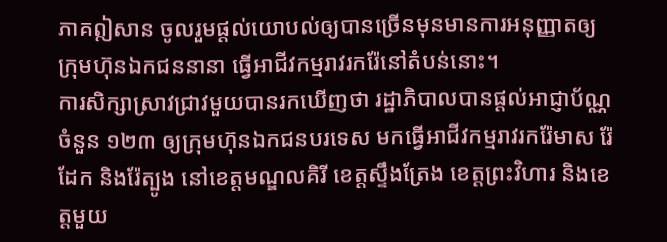ភាគឦសាន ចូលរួមផ្ដល់យោបល់ឲ្យបានច្រើនមុនមានការអនុញ្ញាតឲ្យក្រុមហ៊ុនឯកជននានា ធ្វើអាជីវកម្មរាវរករ៉ែនៅតំបន់នោះ។
ការសិក្សាស្រាវជ្រាវមួយបានរកឃើញថា រដ្ឋាភិបាលបានផ្ដល់អាជ្ញាប័ណ្ណចំនួន ១២៣ ឲ្យក្រុមហ៊ុនឯកជនបរទេស មកធ្វើអាជីវកម្មរាវរករ៉ែមាស រ៉ែដែក និងរ៉ែត្បូង នៅខេត្តមណ្ឌលគិរី ខេត្តស្ទឹងត្រែង ខេត្តព្រះវិហារ និងខេត្តមួយ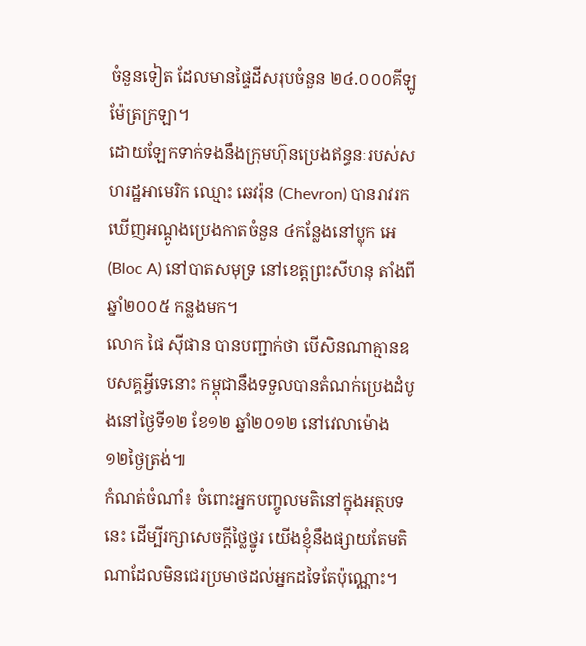ចំនួនទៀត ដែលមានផ្ទៃដីសរុបចំនួន ២៤.០០០គីឡូម៉ែត្រក្រឡា។
ដោយឡែកទាក់ទងនឹងក្រុមហ៊ុនប្រេងឥន្ធនៈរបស់សហរដ្ឋអាមេរិក ឈ្មោះ ឆេវរ៉ុន (Chevron) បានរាវរកឃើញអណ្ដូងប្រេងកាតចំនួន ៤កន្លែងនៅប្លុក អេ (Bloc A) នៅបាតសមុទ្រ នៅខេត្តព្រះសីហនុ តាំងពីឆ្នាំ២០០៥ កន្លងមក។
លោក ផៃ ស៊ីផាន បានបញ្ជាក់ថា បើសិនណាគ្មានឧបសគ្គអ្វីទេនោះ កម្ពុជានឹងទទួលបានតំណក់ប្រេងដំបូងនៅថ្ងៃទី១២ ខែ១២ ឆ្នាំ២០១២ នៅវេលាម៉ោង ១២ថ្ងៃត្រង់៕
កំណត់ចំណាំ៖ ចំពោះអ្នកបញ្ចូលមតិនៅក្នុងអត្ថបទនេះ ដើម្បីរក្សាសេចក្ដីថ្លៃថ្នូរ យើងខ្ញុំនឹងផ្សាយតែមតិណាដែលមិនជេរប្រមាថដល់អ្នកដទៃតែប៉ុណ្ណោះ។